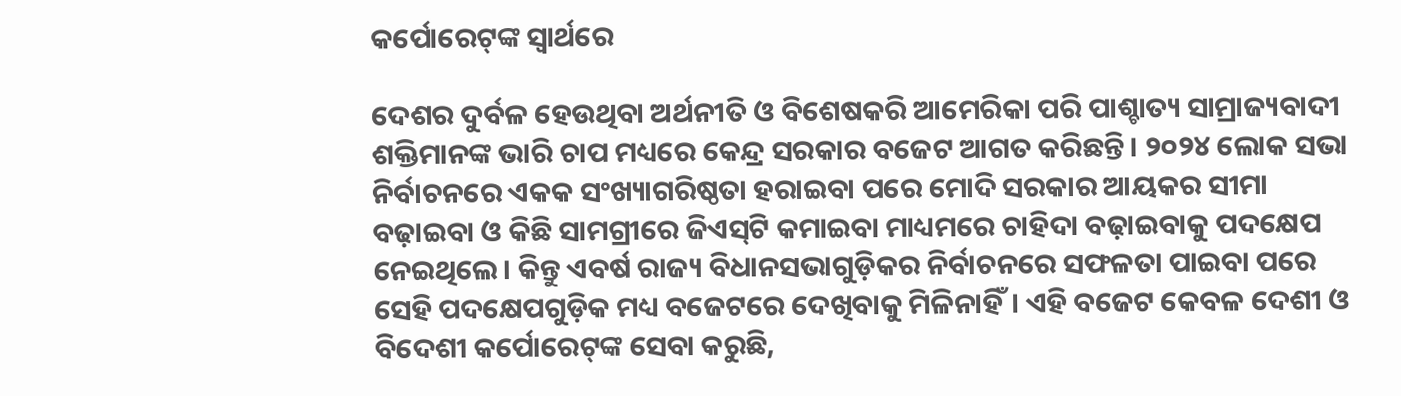କର୍ପୋରେଟ୍‌ଙ୍କ ସ୍ବାର୍ଥରେ

ଦେଶର ଦୁର୍ବଳ ହେଉଥିବା ଅର୍ଥନୀତି ଓ ବିଶେଷକରି ଆମେରିକା ପରି ପାଶ୍ଚାତ୍ୟ ସାମ୍ରାଜ୍ୟବାଦୀ ଶକ୍ତିମାନଙ୍କ ଭାରି ଚାପ ମଧ୍ୟରେ କେନ୍ଦ୍ର ସରକାର ବଜେଟ ଆଗତ କରିଛନ୍ତି। ୨୦୨୪ ଲୋକ ସଭା ନିର୍ବାଚନରେ ଏକକ ସଂଖ୍ୟାଗରିଷ୍ଠତା ହରାଇବା ପରେ ମୋଦି ସରକାର ଆୟକର ସୀମା ବଢ଼ାଇବା ଓ କିଛି ସାମଗ୍ରୀରେ ଜିଏସ୍‌ଟି କମାଇବା ମାଧ୍ୟମରେ ଚାହିଦା ବଢ଼ାଇବାକୁ ପଦକ୍ଷେପ ନେଇଥିଲେ। କିନ୍ତୁ ଏବର୍ଷ ରାଜ୍ୟ ବିଧାନସଭାଗୁଡ଼ିକର ନିର୍ବାଚନରେ ସଫଳତା ପାଇବା ପରେ ସେହି ପଦକ୍ଷେପଗୁଡ଼ିକ ମଧ୍ୟ ବଜେଟରେ ଦେଖିବାକୁ ମିଳିନାହିଁ। ଏହି ବଜେଟ କେବଳ ଦେଶୀ ଓ ବିଦେଶୀ କର୍ପୋରେଟ୍‌ଙ୍କ ସେବା କରୁଛି,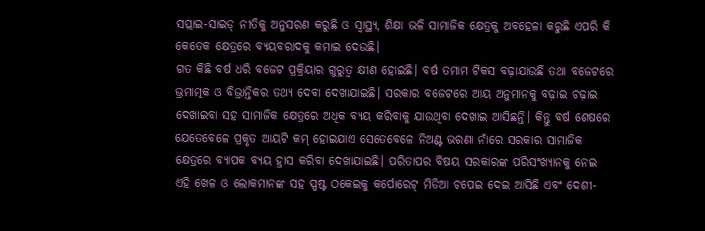ସପ୍ଲାଇ-ସାଇଡ୍‌ ନୀତିକୁ ଅନୁସରଣ କରୁଛି ଓ ସ୍ବାସ୍ଥ୍ୟ, ଶିକ୍ଷା ଭଳି ସାମାଜିକ କ୍ଷେତ୍ରକୁ ଅବହେଳା କରୁଛି ଏପରି କି କେତେକ କ୍ଷେତ୍ରରେ ବ୍ୟୟବରାଦକୁ କମାଇ ଦେଉଛି।
ଗତ କିଛି ବର୍ଷ ଧରି ବଜେଟ ପ୍ରକ୍ରିୟାର ଗୁରୁତ୍ୱ କ୍ଷୀଣ ହୋଇଛି। ବର୍ଷ ତମାମ ଟିକସ ବଢ଼ାଯାଉଛି ତଥା ବଜେଟରେ ଭ୍ରମାତ୍ମକ ଓ ବିଭ୍ରାନ୍ତିକର ତଥ୍ୟ ଦେବା ଦେଖାଯାଇଛି। ସରକାର ବଜେଟରେ ଆୟ ଅନୁମାନକୁ ବଢ଼ାଇ ଚଢ଼ାଇ ଦେଖାଇବା ସହ ସାମାଜିକ କ୍ଷେତ୍ରରେ ଅଧିକ ବ୍ୟୟ କରିବାକୁ ଯାଉଥିବା ଦେଖାଇ ଆସିଛନ୍ତି। କିନ୍ତୁ ବର୍ଷ ଶେଷରେ ଯେତେବେଳେ ପ୍ରକୃତ ଆୟଟି କମ୍‌ ହୋଇଯାଏ ସେତେବେଳେ ନିଅଣ୍ଟ ଭରଣା ନାଁରେ ସରକାର ସାମାଜିକ କ୍ଷେତ୍ରରେ ବ୍ୟାପକ ବ୍ୟୟ ହ୍ରାସ କରିବା ଦେଖାଯାଇଛି। ପରିତାପର ବିଷୟ ସରକାରଙ୍କ ପରିସଂଖ୍ୟାନକୁ ନେଇ ଏହି ଖେଳ ଓ ଲୋକମାନଙ୍କ ସହ ସ୍ପଷ୍ଟ ଠକେଇକୁ କର୍ପୋରେଟ୍‌ ମିଡିଆ ଚପେଇ ଦେଇ ଆସିଛି ଏବଂ ଦେଶୀ-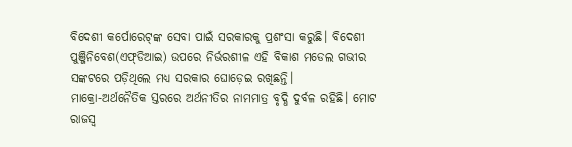ବିଦେଶୀ କର୍ପୋରେଟ୍‌ଙ୍କ ସେବା ପାଇଁ ସରକାରକୁ ପ୍ରଶଂସା କରୁଛି। ବିଦେଶୀ ପୁଞ୍ଜିନିବେଶ(ଏଫ୍‌ଡିଆଇ) ଉପରେ ନିର୍ଭରଶୀଳ ଏହି ବିକାଶ ମଡେଲ ଗଭୀର ସଙ୍କଟରେ ପଡ଼ିଥିଲେ ମଧ୍ୟ ସରକାର ଘୋଡ଼େଇ ରଖିଛନ୍ତି।
ମାକ୍ରୋ-ଅର୍ଥନୈତିକ ସ୍ତରରେ ଅର୍ଥନୀତିର ନାମମାତ୍ର ବୃଦ୍ଧି ଦୁର୍ବଳ ରହିଛି। ମୋଟ ରାଜସ୍ବ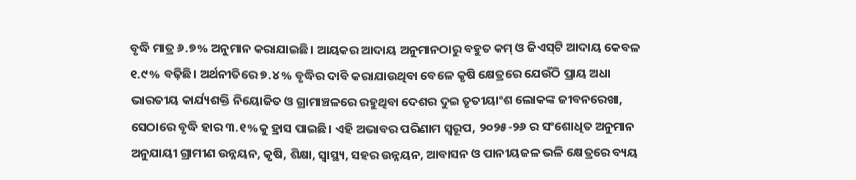ବୃଦ୍ଧି ମାତ୍ର ୬.୭% ଅନୁମାନ କରାଯାଇଛି। ଆୟକର ଆଦାୟ ଅନୁମାନଠାରୁ ବହୁତ କମ୍‌ ଓ ଜିଏସ୍‌ଟି ଆଦାୟ କେବଳ ୧.୯% ବଢ଼ିଛି। ଅର୍ଥନୀତିରେ ୭.୪% ବୃଦ୍ଧିର ଦାବି କରାଯାଉଥିବା ବେଳେ କୃଷି କ୍ଷେତ୍ରରେ ଯେଉଁଠି ପ୍ରାୟ ଅଧା ଭାରତୀୟ କାର୍ଯ୍ୟଶକ୍ତି ନିୟୋଜିତ ଓ ଗ୍ରାମାଞ୍ଚଳରେ ରହୁଥିବା ଦେଶର ଦୁଇ ତୃତୀୟାଂଶ ଲୋକଙ୍କ ଜୀବନରେଖା, ସେଠାରେ ବୃଦ୍ଧି ହାର ୩.୧%କୁ ହ୍ରାସ ପାଇଛି। ଏହି ଅଭାବର ପରିଣାମ ସ୍ବରୂପ, ୨୦୨୫-୨୬ ର ସଂଶୋଧିତ ଅନୁମାନ ଅନୁଯାୟୀ ଗ୍ରାମୀଣ ଉନ୍ନୟନ, କୃଷି, ଶିକ୍ଷା, ସ୍ବାସ୍ଥ୍ୟ, ସହର ଉନ୍ନୟନ, ଆବାସନ ଓ ପାନୀୟଜଳ ଭଳି କ୍ଷେତ୍ରରେ ବ୍ୟୟ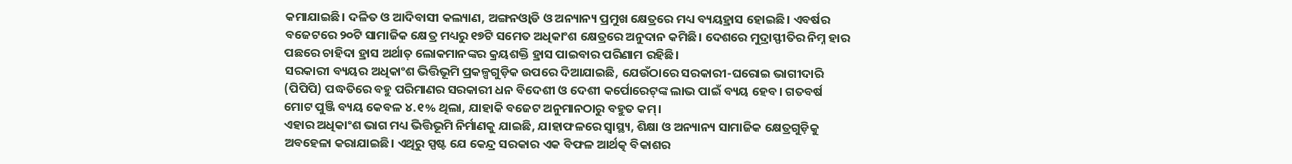କମାଯାଇଛି। ଦଳିତ ଓ ଆଦିବାସୀ କଲ୍ୟାଣ, ଅଙ୍ଗନଓ୍ବାଡି ଓ ଅନ୍ୟାନ୍ୟ ପ୍ରମୁଖ କ୍ଷେତ୍ରରେ ମଧ୍ୟ ବ୍ୟୟହ୍ରାସ ହୋଇଛି। ଏବର୍ଷର ବଜେଟରେ ୨୦ଟି ସାମାଜିକ କ୍ଷେତ୍ର ମଧ୍ୟରୁ ୧୭ଟି ସମେତ ଅଧିକାଂଶ କ୍ଷେତ୍ରରେ ଅନୁଦାନ କମିଛି। ଦେଶରେ ମୁଦ୍ରାସ୍ଫୀତିର ନିମ୍ନ ହାର ପଛରେ ଚାହିଦା ହ୍ରାସ ଅର୍ଥାତ୍‌ ଲୋକମାନଙ୍କର କ୍ରୟଶକ୍ତି ହ୍ରାସ ପାଇବାର ପରିଣାମ ରହିଛି।
ସରକାରୀ ବ୍ୟୟର ଅଧିକାଂଶ ଭିତ୍ତିଭୂମି ପ୍ରକଳ୍ପଗୁଡ଼ିକ ଉପରେ ଦିଆଯାଇଛି, ଯେଉଁଠାରେ ସରକାରୀ-ଘରୋଇ ଭାଗୀଦାରି (ପିପିପି) ପଦ୍ଧତିରେ ବହୁ ପରିମାଣର ସରକାରୀ ଧନ ବିଦେଶୀ ଓ ଦେଶୀ କର୍ପୋରେଟ୍‌ଙ୍କ ଲାଭ ପାଇଁ ବ୍ୟୟ ହେବ। ଗତବର୍ଷ ମୋଟ ପୁଞ୍ଜି ବ୍ୟୟ କେବଳ ୪.୧% ଥିଲା, ଯାହାକି ବଜେଟ ଅନୁମାନଠାରୁ ବହୁତ କମ୍‌।
ଏହାର ଅଧିକାଂଶ ଭାଗ ମଧ୍ୟ ଭିତ୍ତିଭୂମି ନିର୍ମାଣକୁ ଯାଇଛି, ଯାହାଫଳରେ ସ୍ବାସ୍ଥ୍ୟ, ଶିକ୍ଷା ଓ ଅନ୍ୟାନ୍ୟ ସାମାଜିକ କ୍ଷେତ୍ରଗୁଡ଼ିକୁ ଅବହେଳା କରାଯାଇଛି। ଏଥିରୁ ସ୍ପଷ୍ଟ ଯେ କେନ୍ଦ୍ର ସରକାର ଏକ ବିଫଳ ଆର୍ଥତ୍କ ବିକାଶର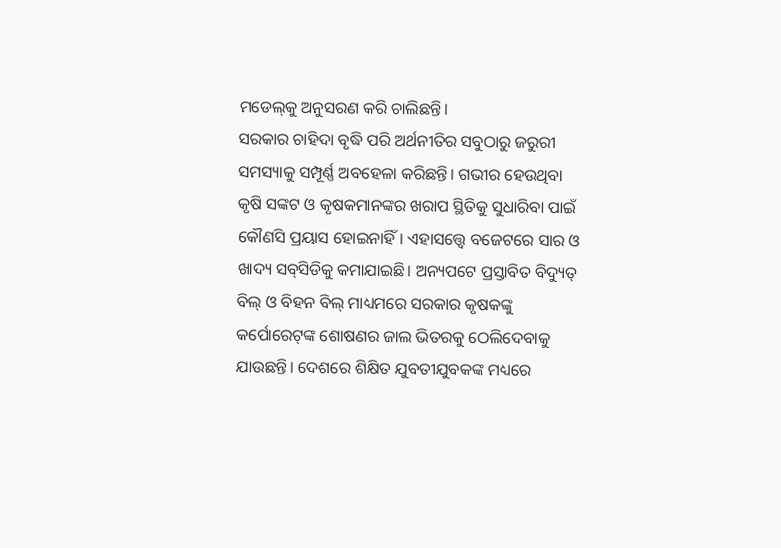ମଡେଲ୍‌କୁ ଅନୁସରଣ କରି ଚାଲିଛନ୍ତି।
ସରକାର ଚାହିଦା ବୃଦ୍ଧି ପରି ଅର୍ଥନୀତିର ସବୁଠାରୁ ଜରୁରୀ ସମସ୍ୟାକୁ ସମ୍ପୂର୍ଣ୍ଣ ଅବହେଳା କରିଛନ୍ତି। ଗଭୀର ହେଉଥିବା କୃଷି ସଙ୍କଟ ଓ କୃଷକମାନଙ୍କର ଖରାପ ସ୍ଥିତିକୁ ସୁଧାରିବା ପାଇଁ କୌଣସି ପ୍ରୟାସ ହୋଇନାହିଁ। ଏହାସତ୍ତ୍ୱେ ବଜେଟରେ ସାର ଓ ଖାଦ୍ୟ ସବ୍‌ସିଡିକୁ କମାଯାଇଛି। ଅନ୍ୟପଟେ ପ୍ରସ୍ତାବିତ ବିଦ୍ୟୁତ୍‌ ବିଲ୍‌ ଓ ବିହନ ବିଲ୍‌ ମାଧ୍ୟମରେ ସରକାର କୃଷକଙ୍କୁ କର୍ପୋରେଟ୍‌ଙ୍କ ଶୋଷଣର ଜାଲ ଭିତରକୁ ଠେଲିଦେବାକୁ ଯାଉଛନ୍ତି। ଦେଶରେ ଶିକ୍ଷିତ ଯୁବତୀଯୁବକଙ୍କ ମଧ୍ୟରେ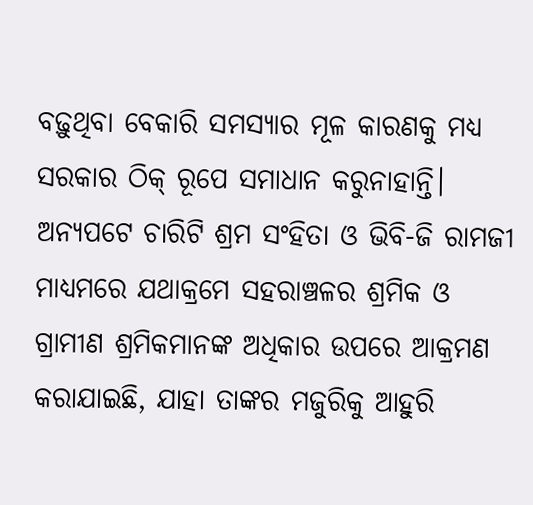ବଢ଼ୁଥିବା ବେକାରି ସମସ୍ୟାର ମୂଳ କାରଣକୁ ମଧ୍ୟ ସରକାର ଠିକ୍‌ ରୂପେ ସମାଧାନ କରୁନାହାନ୍ତି। ଅନ୍ୟପଟେ ଚାରିଟି ଶ୍ରମ ସଂହିତା ଓ ଭିବି-ଜି ରାମଜୀ ମାଧ୍ୟମରେ ଯଥାକ୍ରମେ ସହରାଞ୍ଚଳର ଶ୍ରମିକ ଓ ଗ୍ରାମୀଣ ଶ୍ରମିକମାନଙ୍କ ଅଧିକାର ଉପରେ ଆକ୍ରମଣ କରାଯାଇଛି, ଯାହା ତାଙ୍କର ମଜୁରିକୁ ଆହୁରି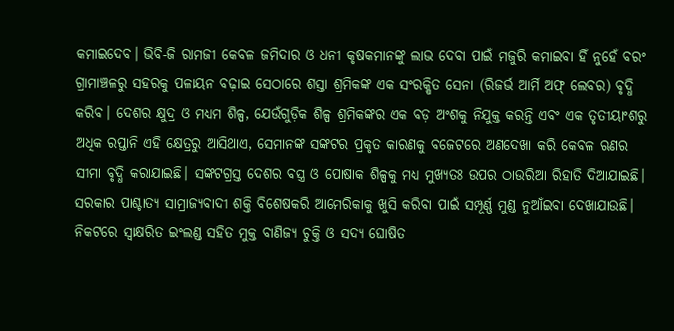କମାଇଦେବ। ଭିବି-ଜି ରାମଜୀ କେବଳ ଜମିଦାର ଓ ଧନୀ କୃଷକମାନଙ୍କୁ ଲାଭ ଦେବା ପାଇଁ ମଜୁରି କମାଇବା ହିଁ ନୁହେଁ ବରଂ ଗ୍ରାମାଞ୍ଚଳରୁ ସହରକୁ ପଳାୟନ ବଢ଼ାଇ ସେଠାରେ ଶସ୍ତା ଶ୍ରମିକଙ୍କ ଏକ ସଂରକ୍ଷିତ ସେନା (ରିଜର୍ଭ ଆର୍ମି ଅଫ୍‌ ଲେବର) ବୃଦ୍ଧି କରିବ। ଦେଶର କ୍ଷୁଦ୍ର ଓ ମଧ୍ୟମ ଶିଳ୍ପ, ଯେଉଁଗୁଡ଼ିକ ଶିଳ୍ପ ଶ୍ରମିକଙ୍କର ଏକ ବଡ଼ ଅଂଶକୁ ନିଯୁକ୍ତ କରନ୍ତି ଏବଂ ଏକ ତୃତୀୟାଂଶରୁ ଅଧିକ ରପ୍ତାନି ଏହି କ୍ଷେତ୍ରରୁ ଆସିଥାଏ, ସେମାନଙ୍କ ସଙ୍କଟର ପ୍ରକୃତ କାରଣକୁ ବଜେଟରେ ଅଣଦେଖା କରି କେବଳ ଋଣର ସୀମା ବୃଦ୍ଧି କରାଯାଇଛି। ସଙ୍କଟଗ୍ରସ୍ତ ଦେଶର ବସ୍ତ୍ର ଓ ପୋଷାକ ଶିଳ୍ପକୁ ମଧ୍ୟ ମୁଖ୍ୟତଃ ଉପର ଠାଉରିଆ ରିହାତି ଦିଆଯାଇଛି।
ସରକାର ପାଶ୍ଚାତ୍ୟ ସାମ୍ରାଜ୍ୟବାଦୀ ଶକ୍ତି ବିଶେଷକରି ଆମେରିକାକୁ ଖୁସି କରିବା ପାଇଁ ସମ୍ପୂର୍ଣ୍ଣ ମୁଣ୍ଡ ନୁଆଁଇବା ଦେଖାଯାଉଛି। ନିକଟରେ ସ୍ବାକ୍ଷରିତ ଇଂଲଣ୍ଡ ସହିତ ମୁକ୍ତ ବାଣିଜ୍ୟ ଚୁକ୍ତି ଓ ସଦ୍ୟ ଘୋଷିତ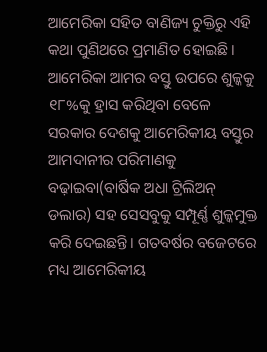ଆମେରିକା ସହିତ ବାଣିଜ୍ୟ ଚୁକ୍ତିରୁ ଏହି କଥା ପୁଣିଥରେ ପ୍ରମାଣିତ ହୋଇଛି। ଆମେରିକା ଆମର ବସ୍ତୁ ଉପରେ ଶୁଳ୍କକୁ ୧୮%କୁ ହ୍ରାସ କରିଥିବା ବେଳେ ସରକାର ଦେଶକୁ ଆମେରିକୀୟ ବସ୍ତୁର ଆମଦାନୀର ପରିମାଣକୁ ବଢ଼ାଇବା(ବାର୍ଷିକ ଅଧା ଟ୍ରିଲିଅନ୍‌ ଡଲାର) ସହ ସେସବୁକୁ ସମ୍ପୂର୍ଣ୍ଣ ଶୁଳ୍କମୁକ୍ତ କରି ଦେଇଛନ୍ତି। ଗତବର୍ଷର ବଜେଟରେ ମଧ୍ୟ ଆମେରିକୀୟ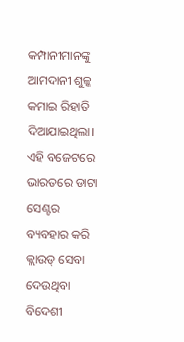କମ୍ପାନୀମାନଙ୍କୁ ଆମଦାନୀ ଶୁଳ୍କ କମାଇ ରିହାତି ଦିଆଯାଇଥିଲା। ଏହି ବଜେଟରେ ଭାରତରେ ଡାଟା ସେଣ୍ଟର ବ୍ୟବହାର କରି କ୍ଲାଉଡ୍‌ ସେବା ଦେଉଥିବା ବିଦେଶୀ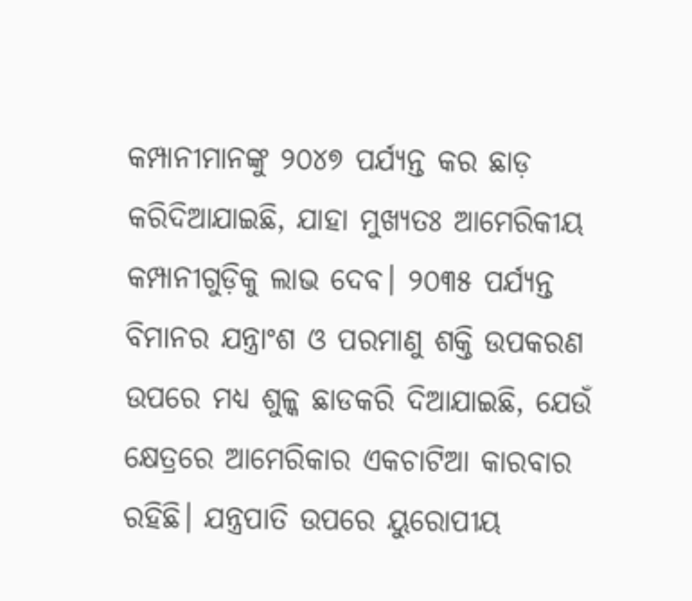କମ୍ପାନୀମାନଙ୍କୁ ୨୦୪୭ ପର୍ଯ୍ୟନ୍ତ କର ଛାଡ଼ କରିଦିଆଯାଇଛି, ଯାହା ମୁଖ୍ୟତଃ ଆମେରିକୀୟ କମ୍ପାନୀଗୁଡ଼ିକୁ ଲାଭ ଦେବ। ୨୦୩୫ ପର୍ଯ୍ୟନ୍ତ ବିମାନର ଯନ୍ତ୍ରାଂଶ ଓ ପରମାଣୁ ଶକ୍ତି ଉପକରଣ ଉପରେ ମଧ୍ୟ ଶୁଳ୍କ ଛାଡକରି ଦିଆଯାଇଛି, ଯେଉଁ କ୍ଷେତ୍ରରେ ଆମେରିକାର ଏକଚାଟିଆ କାରବାର ରହିଛି। ଯନ୍ତ୍ରପାତି ଉପରେ ୟୁରୋପୀୟ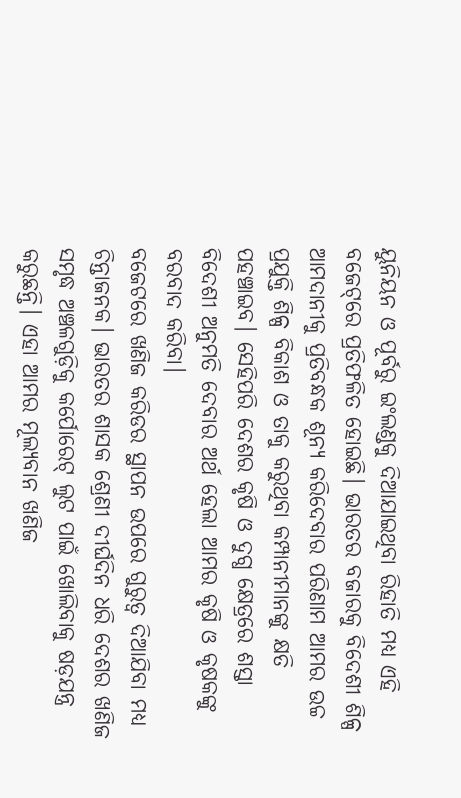ୟୁନିୟନ ଓ ପୂର୍ବରୁ ଇଂଲଣ୍ଡକୁ ଦିଆଯାଇଥିବା ରିହାତି ମଧ୍ୟ ଏହି ବଜେଟ୍‌ରେ ପ୍ରତିଫଳିତ ହୋଇଛି। ଭାରତର ବଜାରକୁ ବିଦେଶୀ ଶିଳ୍ପ ଆମଦାନୀକୁ ପ୍ରତିବନ୍ଧକ ଶୂନ୍ୟ କରିଦେବାର ପରିଣାମ ଆମର ଉଚ୍ଚ ପ୍ରଯୁକ୍ତି ଶିଳ୍ପ ବିକାଶ ଓ ତାକୁ କରୁଥିବା କମ୍ପାନୀମାନଙ୍କୁ କ୍ଷତି ପହଞ୍ଚାଇବ। ସେହିପରି ଦେଶର କୃଷି ଓ ଦୁଗ୍ଧ କ୍ଷେତ୍ରରେ ଶସ୍ତା ବିଦେଶୀ ଅନୁମତି ଦେବାର ଅର୍ଥ ହେଲା ଆମର କୃଷି ଓ କୃଷକଙ୍କୁ ବରବାଦ କରିବା।
ବଜେଟରେ ଖଣିଜ କରିଡର ସ୍ଥାପନ ଉପରେ ଗୁରୁତ୍ୱ ଦିଆଯିବା ମଧ୍ୟ ଚିନ୍ତାଜନକ। ଭାରତର ଶାସକ ଶ୍ରେଣୀ ଦୀର୍ଘଦିନ ଧରି ଦେଶର ଖଣିଜ ସମୃଦ୍ଧ ଅଞ୍ଚଳଗୁଡ଼ିକୁ କର୍ପୋରେଟ୍‌ ଲୁଟ ପାଇଁ ଖୋଲିବାକୁ ଷଡ଼ଯନ୍ତ୍ର କରୁଛନ୍ତି। ଏହା ଆମର ମୂଲ୍ୟବାନ ଖଣିଜ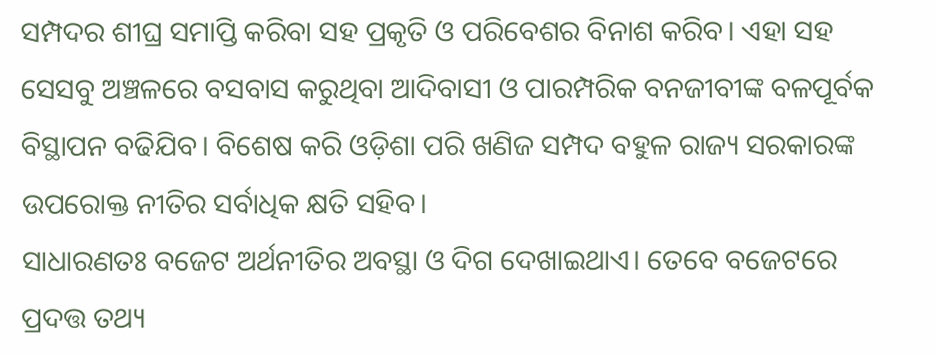ସମ୍ପଦର ଶୀଘ୍ର ସମାପ୍ତି କରିବା ସହ ପ୍ରକୃତି ଓ ପରିବେଶର ବିନାଶ କରିବ। ଏହା ସହ ସେସବୁ ଅଞ୍ଚଳରେ ବସବାସ କରୁଥିବା ଆଦିବାସୀ ଓ ପାରମ୍ପରିକ ବନଜୀବୀଙ୍କ ବଳପୂର୍ବକ ବିସ୍ଥାପନ ବଢିଯିବ। ବିଶେଷ କରି ଓଡ଼ିଶା ପରି ଖଣିଜ ସମ୍ପଦ ବହୁଳ ରାଜ୍ୟ ସରକାରଙ୍କ ଉପରୋକ୍ତ ନୀତିର ସର୍ବାଧିକ କ୍ଷତି ସହିବ।
ସାଧାରଣତଃ ବଜେଟ ଅର୍ଥନୀତିର ଅବସ୍ଥା ଓ ଦିଗ ଦେଖାଇଥାଏ। ତେବେ ବଜେଟରେ ପ୍ରଦତ୍ତ ତଥ୍ୟ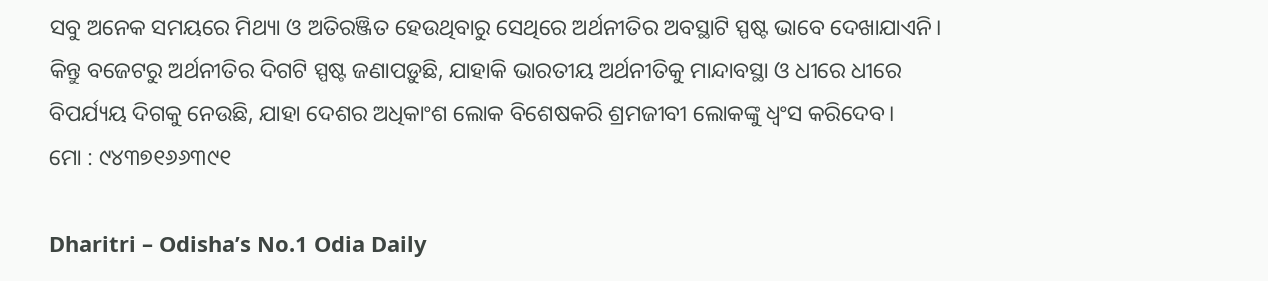ସବୁ ଅନେକ ସମୟରେ ମିଥ୍ୟା ଓ ଅତିରଞ୍ଜିତ ହେଉଥିବାରୁ ସେଥିରେ ଅର୍ଥନୀତିର ଅବସ୍ଥାଟି ସ୍ପଷ୍ଟ ଭାବେ ଦେଖାଯାଏନି। କିନ୍ତୁ ବଜେଟରୁ ଅର୍ଥନୀତିର ଦିଗଟି ସ୍ପଷ୍ଟ ଜଣାପଡ଼ୁଛି, ଯାହାକି ଭାରତୀୟ ଅର୍ଥନୀତିକୁ ମାନ୍ଦାବସ୍ଥା ଓ ଧୀରେ ଧୀରେ ବିପର୍ଯ୍ୟୟ ଦିଗକୁ ନେଉଛି, ଯାହା ଦେଶର ଅଧିକାଂଶ ଲୋକ ବିଶେଷକରି ଶ୍ରମଜୀବୀ ଲୋକଙ୍କୁ ଧ୍ୱଂସ କରିଦେବ।
ମୋ : ୯୪୩୭୧୬୬୩୯୧

Dharitri – Odisha’s No.1 Odia Daily